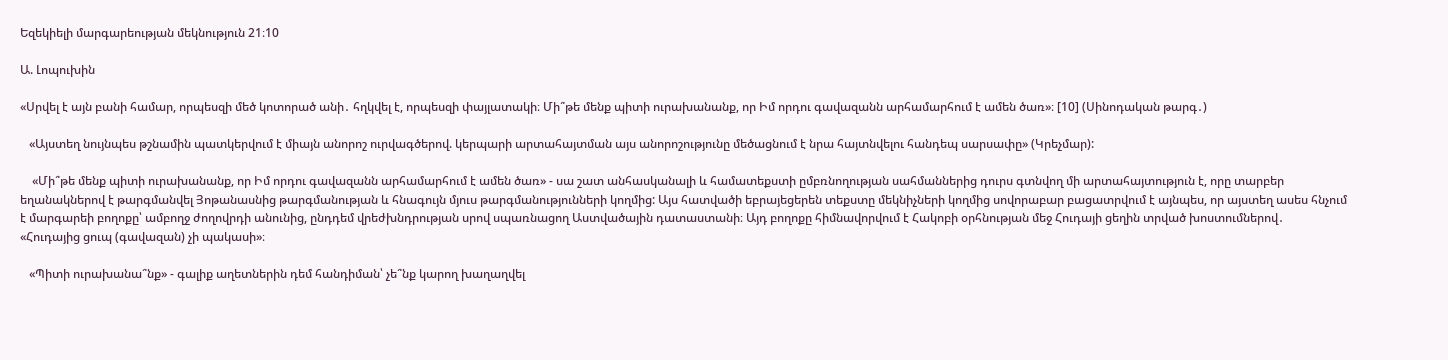Եզեկիելի մարգարեության մեկնություն 21։10

Ա. Լոպուխին

«Սրվել է այն բանի համար, որպեսզի մեծ կոտորած անի․ հղկվել է, որպեսզի փայլատակի։ Մի՞թե մենք պիտի ուրախանանք, որ Իմ որդու գավազանն արհամարհում է ամեն ծառ»։ [10] (Սինոդական թարգ․)

   «Այստեղ նույնպես թշնամին պատկերվում է միայն անորոշ ուրվագծերով. կերպարի արտահայտման այս անորոշությունը մեծացնում է նրա հայտնվելու հանդեպ սարսափը» (Կրեչմար):

    «Մի՞թե մենք պիտի ուրախանանք, որ Իմ որդու գավազանն արհամարհում է ամեն ծառ» - սա շատ անհասկանալի և համատեքստի ըմբռնողության սահմաններից դուրս գտնվող մի արտահայտություն է, որը տարբեր եղանակներով է թարգմանվել Յոթանասնից թարգմանության և հնագույն մյուս թարգմանությունների կողմից: Այս հատվածի եբրայեցերեն տեքստը մեկնիչների կողմից սովորաբար բացատրվում է այնպես, որ այստեղ ասես հնչում է մարգարեի բողոքը՝ ամբողջ ժողովրդի անունից, ընդդեմ վրեժխնդրության սրով սպառնացող Աստվածային դատաստանի։ Այդ բողոքը հիմնավորվում է Հակոբի օրհնության մեջ Հուդայի ցեղին տրված խոստումներով․  «Հուդայից ցուպ (գավազան) չի պակասի»։

   «Պիտի ուրախանա՞նք» - գալիք աղետներին դեմ հանդիման՝ չե՞նք կարող խաղաղվել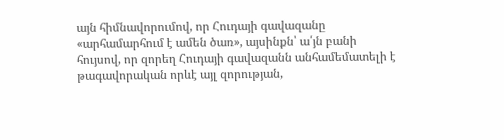այն հիմնավորումով, որ Հուդայի գավազանը «արհամարհում է ամեն ծառ», այսինքն՝ ա՛յն բանի հույսով, որ զորեղ Հուդայի գավազանն անհամեմատելի է թագավորական որևէ այլ զորության,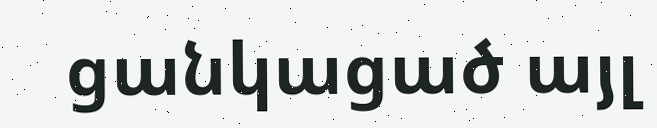ցանկացած այլ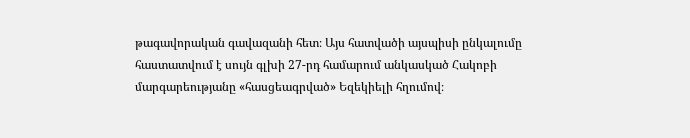թագավորական գավազանի հետ։ Այս հատվածի այսպիսի ընկալումը հաստատվում է սույն գլխի 27-րդ համարում անկասկած Հակոբի մարգարեությանը «հասցեագրված» Եզեկիելի հղումով։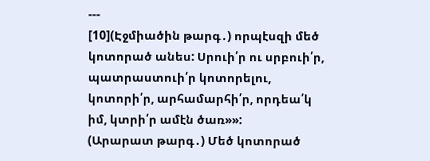---
[10](Էջմիածին թարգ․) որպէսզի մեծ կոտորած անես: Սրուի՛ր ու սրբուի՛ր, պատրաստուի՛ր կոտորելու, կոտորի՛ր, արհամարհի՛ր, որդեա՛կ իմ, կտրի՛ր ամէն ծառ»»:
(Արարատ թարգ․) Մեծ կոտորած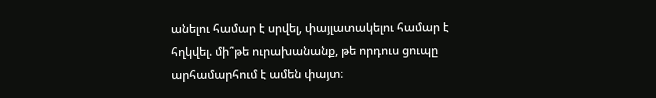անելու համար է սրվել, փայլատակելու համար է հղկվել. մի՞թե ուրախանանք, թե որդուս ցուպը արհամարհում է ամեն փայտ։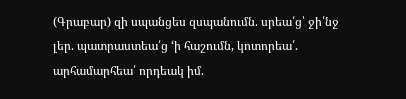(Գրաբար) զի սպանցես զսպանումն. սրեա՛ց՝ ջի՛նջ լեր. պատրաստեա՛ց ‘ի հաշումն, կոտորեա՛. արհամարհեա՛ որդեակ իմ.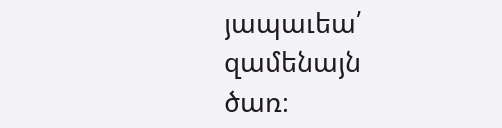յապաւեա՛ զամենայն ծառ։